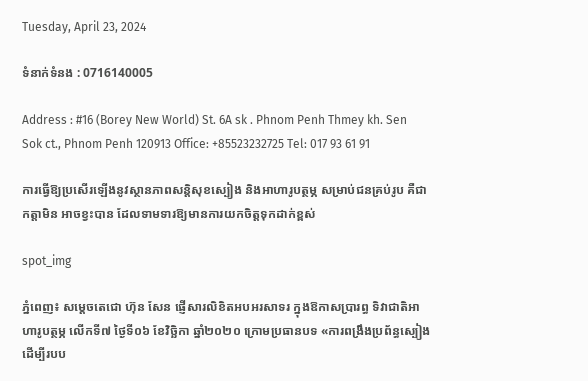Tuesday, April 23, 2024

ទំនាក់ទំនង : 0716140005

Address : #16 (Borey New World) St. 6A sk . Phnom Penh Thmey kh. Sen Sok ct., Phnom Penh 120913 Office: +85523232725 Tel: 017 93 61 91

ការធ្វើឱ្យប្រសើរឡើងនូវស្ថានភាពសន្តិសុខស្បៀង និងអាហារូបត្ថម្ភ សម្រាប់ជនគ្រប់រូប គឺជាកត្តាមិន អាចខ្វះបាន ដែលទាមទារឱ្យមានការយកចិត្តទុកដាក់ខ្ពស់

spot_img

ភ្នំពេញ៖ សម្ដេចតេជោ ហ៊ុន សែន ផ្ញើសារលិខិតអបអរសាទរ ក្នុងឱកាសប្រារព្ធ ទិវាជាតិអាហារូបត្ថម្ភ លើកទី៧ ថ្ងៃទី០៦ ខែវិច្ឆិកា ឆ្នាំ២០២០ ក្រោមប្រធានបទ «ការពង្រឹងប្រព័ន្ធស្បៀង ដើម្បីរបប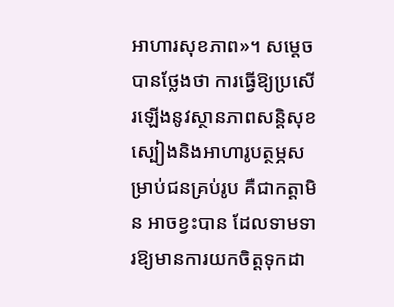អាហារសុខភាព»។ សម្តេច បានថ្លែងថា ការធ្វើឱ្យប្រសើរឡើងនូវស្ថានភាពសន្តិសុខស្បៀងនិងអាហារូបត្ថម្ភសម្រាប់ជនគ្រប់រូប គឺជាកត្តាមិន អាចខ្វះបាន ដែលទាមទារឱ្យមានការយកចិត្តទុកដា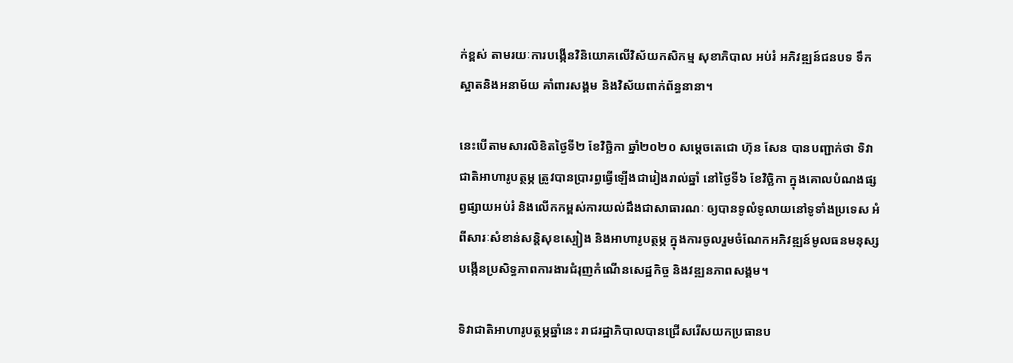ក់ខ្ពស់ តាមរយៈការបង្កើនវិនិយោគលើវិស័យកសិកម្ម សុខាភិបាល អប់រំ អភិវឌ្ឍន៍ជនបទ ទឹកស្អាតនិងអនាម័យ គាំពារសង្គម និងវិស័យពាក់ព័ន្ធនានា។

នេះបើតាមសារលិខិតថ្ងៃទី២ ខែវិច្ឆិកា ឆ្នាំ២០២០ សម្ដេចតេជោ ហ៊ុន សែន បានបញ្ជាក់ថា ទិវាជាតិអាហារូបត្ថម្ភ ត្រូវបានប្រារព្ធធ្វើឡើងជារៀងរាល់ឆ្នាំ នៅថ្ងៃទី៦ ខែវិច្ឆិកា ក្នុងគោលបំណងផ្សព្វផ្សាយអប់រំ និងលើកកម្ពស់ការយល់ដឹងជាសាធារណៈ ឲ្យបានទូលំទូលាយនៅទូទាំងប្រទេស អំពីសារៈសំខាន់សន្ដិសុខស្បៀង និងអាហារូបត្ថម្ភ ក្នុងការចូលរួមចំណែកអភិវឌ្ឍន៍មូលធនមនុស្ស បង្កើនប្រសិទ្ធភាពការងារជំរុញកំណើនសេដ្ឋកិច្ច និងវឌ្ឍនភាពសង្គម។

ទិវាជាតិអាហារូបត្ថម្ភឆ្នាំនេះ រាជរដ្ឋាភិបាលបានជ្រើសរើសយកប្រធានប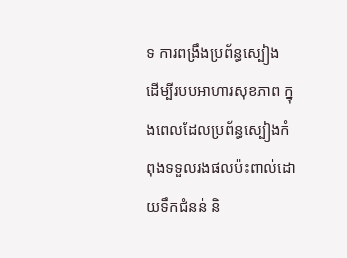ទ ការពង្រឹងប្រព័ន្ធស្បៀង ដើម្បីរបបអាហារសុខភាព ក្នុងពេលដែលប្រព័ន្ធស្បៀងកំពុងទទួលរងផលប៉ះពាល់ដោយទឹកជំនន់ និ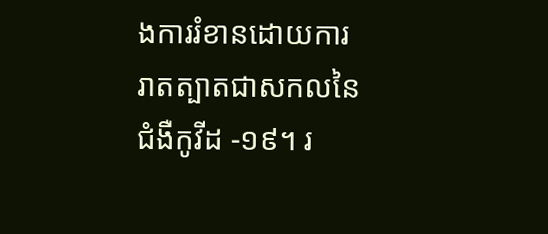ងការរំខានដោយការរាតត្បាតជាសកលនៃជំងឺកូវីដ -១៩។ រ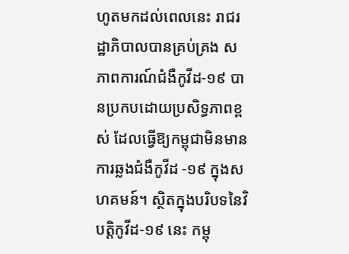ហូតមកដល់ពេលនេះ រាជរដ្ឋាភិបាលបានគ្រប់គ្រង សភាពការណ៍ជំងឺកូវីដ-១៩ បានប្រកបដោយប្រសិទ្ធភាពខ្ពស់ ដែលធ្វើឱ្យកម្ពុជាមិនមានការឆ្លងជំងឺកូវីដ -១៩ ក្នុងសហគមន៍។ ស្ថិតក្នុងបរិបទនៃវិបត្តិកូវីដ-១៩ នេះ កម្ពុ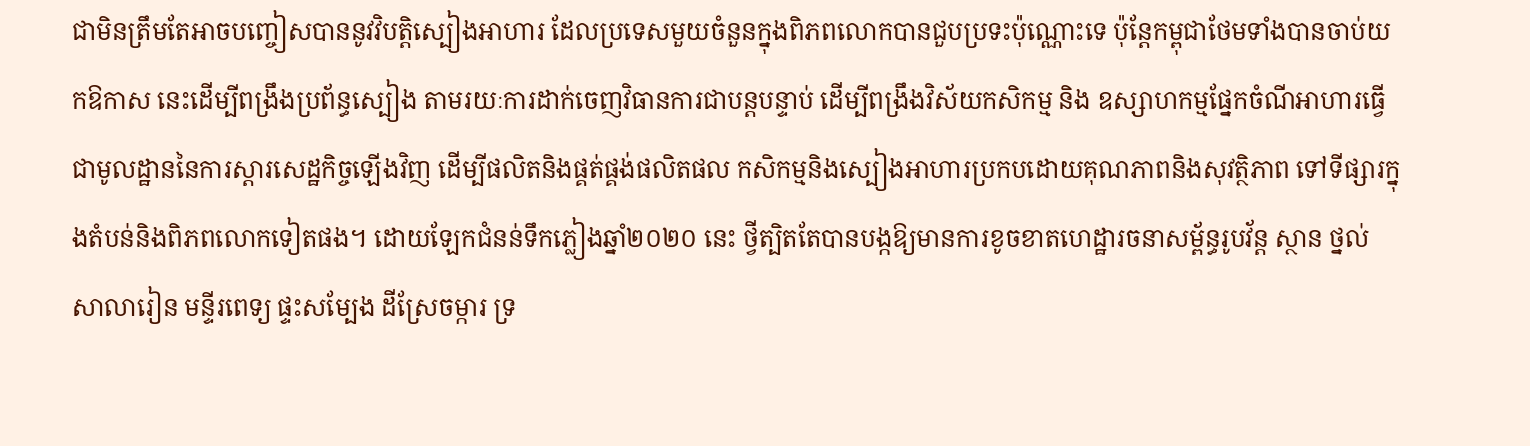ជាមិនត្រឹមតែអាចបញ្ចៀសបាននូវវិបត្តិស្បៀងអាហារ ដែលប្រទេសមួយចំនួនក្នុងពិភពលោកបានជួបប្រទះប៉ុណ្ណោះទេ ប៉ុន្តែកម្ពុជាថែមទាំងបានចាប់យកឱកាស នេះដើម្បីពង្រឹងប្រព័ន្ធស្បៀង តាមរយៈការដាក់ចេញវិធានការជាបន្តបន្ទាប់ ដើម្បីពង្រឹងវិស័យកសិកម្ម និង ឧស្សាហកម្មផ្នែកចំណីអាហារធ្វើជាមូលដ្ឋាននៃការស្តារសេដ្ឋកិច្ចឡើងវិញ ដើម្បីផលិតនិងផ្គត់ផ្គង់ផលិតផល កសិកម្មនិងស្បៀងអាហារប្រកបដោយគុណភាពនិងសុវត្ថិភាព ទៅទីផ្សារក្នុងតំបន់និងពិភពលោកទៀតផង។ ដោយឡែកជំនន់ទឹកភ្លៀងឆ្នាំ២០២០ នេះ ថ្វីត្បិតតែបានបង្កឱ្យមានការខូចខាតហេដ្ឋារចនាសម្ព័ន្ធរូបវ័ន្ត ស្ថាន ថ្នល់ សាលារៀន មន្ទីរពេទ្យ ផ្ទះសម្បែង ដីស្រែចម្ការ ទ្រ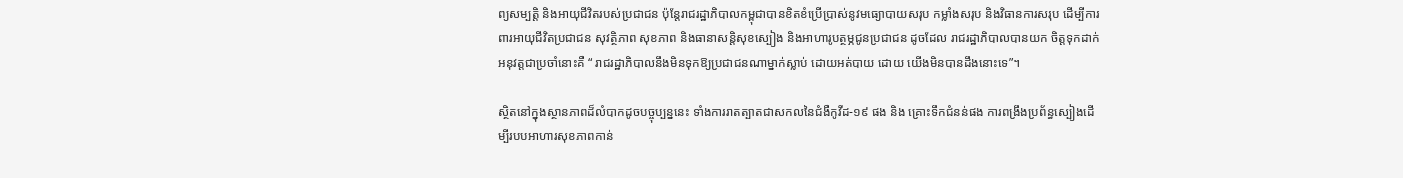ព្យសម្បត្តិ និងអាយុជីវិតរបស់ប្រជាជន ប៉ុន្តែរាជរដ្ឋាភិបាលកម្ពុជាបានខិតខំប្រើប្រាស់នូវមធ្យោបាយសរុប កម្លាំងសរុប និងវិធានការសរុប ដើម្បីការពារអាយុជីវិតប្រជាជន សុវត្ថិភាព សុខភាព និងធានាសន្តិសុខស្បៀង និងអាហារូបត្ថម្ភជូនប្រជាជន ដូចដែល រាជរដ្ឋាភិបាលបានយក ចិត្តទុកដាក់អនុវត្តជាប្រចាំនោះគឺ “ រាជរដ្ឋាភិបាលនឹងមិនទុកឱ្យប្រជាជនណាម្នាក់ស្លាប់ ដោយអត់បាយ ដោយ យើងមិនបានដឹងនោះទេ”។

ស្ថិតនៅក្នុងស្ថានភាពដ៏លំបាកដូចបច្ចុប្បន្ននេះ ទាំងការរាតត្បាតជាសកលនៃជំងឺកូវីដ-១៩ ផង និង គ្រោះទឹកជំនន់ផង ការពង្រឹងប្រព័ន្ធស្បៀងដើម្បីរបបអាហារសុខភាពកាន់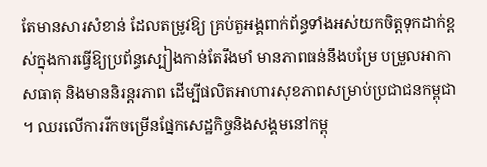តែមានសារសំខាន់ ដែលតម្រូវឱ្យ គ្រប់តួអង្គពាក់ព័ន្ធទាំងអស់យកចិត្តទុកដាក់ខ្ពស់ក្នុងការធ្វើឱ្យប្រព័ន្ធស្បៀងកាន់តែរឹងមាំ មានភាពធន់នឹងបម្រែ បម្រួលអាកាសធាតុ និងមាននិរន្តរភាព ដើម្បីផលិតអាហារសុខភាពសម្រាប់ប្រជាជនកម្ពុជា។ ឈរលើការរីកចម្រើនផ្នែកសេដ្ឋកិច្ចនិងសង្គមនៅកម្ពុ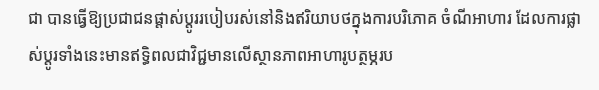ជា បានធ្វើឱ្យប្រជាជនផ្តាស់ប្តូររបៀបរស់នៅនិងឥរិយាបថក្នុងការបរិភោគ ចំណីអាហារ ដែលការផ្លាស់ប្តូរទាំងនេះមានឥទ្ធិពលជាវិជ្ជមានលើស្ថានភាពអាហារូបត្ថម្ភរប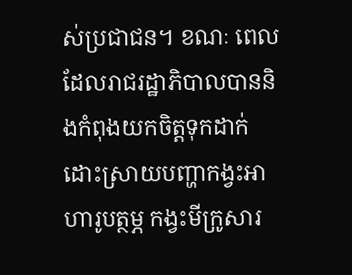ស់ប្រជាជន។ ខណៈ ពេលដែលរាជរដ្ឋាភិបាលបាននិងកំពុងយកចិត្តទុកដាក់ដោះស្រាយបញ្ហាកង្វះអាហារូបត្ថម្ភ កង្វះមីក្រូសារ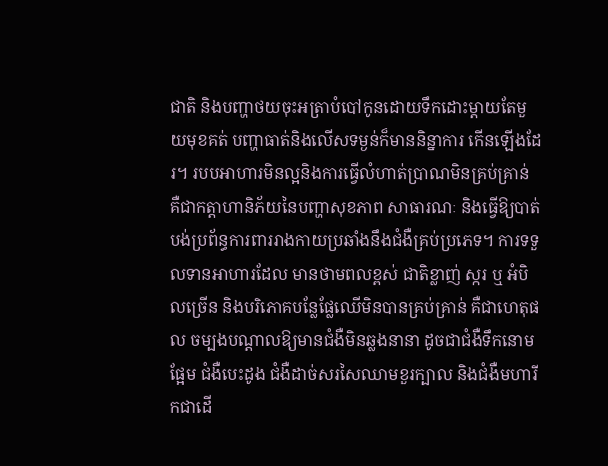ជាតិ និងបញ្ហាថយចុះអត្រាបំបៅកូនដោយទឹកដោះម្តាយតែមួយមុខគត់ បញ្ហាធាត់និងលើសទម្ងន់ក៏មាននិន្នាការ កើនឡើងដែរ។ របបអាហារមិនល្អនិងការធ្វើលំហាត់ប្រាណមិនគ្រប់គ្រាន់ គឺជាកត្តាហានិភ័យនៃបញ្ហាសុខភាព សាធារណៈ និងធ្វើឱ្យបាត់បង់ប្រព័ន្ធការពាររាងកាយប្រឆាំងនឹងជំងឺគ្រប់ប្រភេទ។ ការទទួលទានអាហារដែល មានថាមពលខ្ពស់ ជាតិខ្លាញ់ ស្ករ ឬ អំបិលច្រើន និងបរិភោគបន្លែផ្លែឈើមិនបានគ្រប់គ្រាន់ គឺជាហេតុផល ចម្បងបណ្តាលឱ្យមានជំងឺមិនឆ្លងនានា ដូចជាជំងឺទឹកនោមផ្អែម ជំងឺបេះដូង ជំងឺដាច់សរសៃឈាមខួរក្បាល និងជំងឺមហារីកជាដើ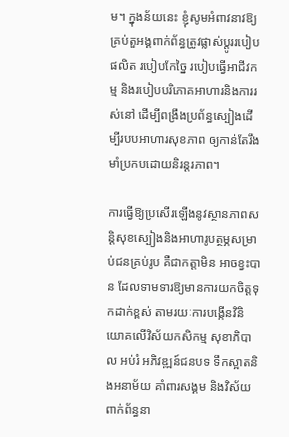ម។ ក្នុងន័យនេះ ខ្ញុំសូមអំពាវនាវឱ្យគ្រប់តួអង្គពាក់ព័ន្ធត្រូវផ្លាស់ប្តូររបៀបផលិត របៀបកែច្នៃ របៀបធ្វើអាជីវកម្ម និងរបៀបបរិភោគអាហារនិងការរស់នៅ ដើម្បីពង្រឹងប្រព័ន្ធស្បៀងដើម្បីរបបអាហារសុខភាព ឲ្យកាន់តែរឹងមាំប្រកបដោយនិរន្តរភាព។

ការធ្វើឱ្យប្រសើរឡើងនូវស្ថានភាពសន្តិសុខស្បៀងនិងអាហារូបត្ថម្ភសម្រាប់ជនគ្រប់រូប គឺជាកត្តាមិន អាចខ្វះបាន ដែលទាមទារឱ្យមានការយកចិត្តទុកដាក់ខ្ពស់ តាមរយៈការបង្កើនវិនិយោគលើវិស័យកសិកម្ម សុខាភិបាល អប់រំ អភិវឌ្ឍន៍ជនបទ ទឹកស្អាតនិងអនាម័យ គាំពារសង្គម និងវិស័យពាក់ព័ន្ធនា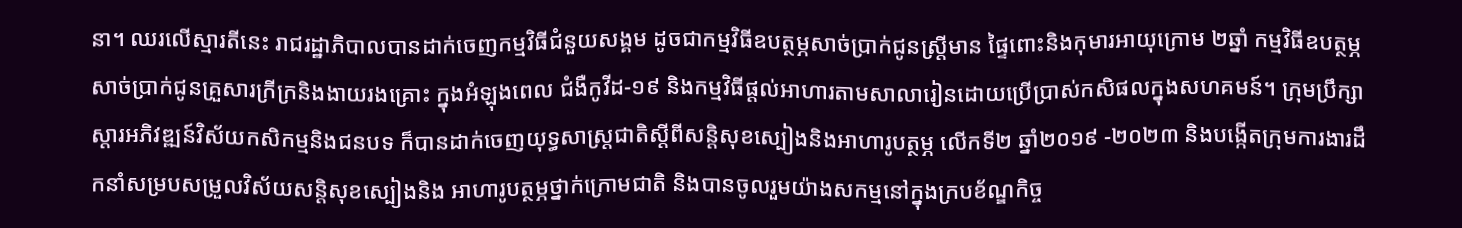នា។ ឈរលើស្មារតីនេះ រាជរដ្ឋាភិបាលបានដាក់ចេញកម្មវិធីជំនួយសង្គម ដូចជាកម្មវិធីឧបត្ថម្ភសាច់ប្រាក់ជូនស្ត្រីមាន ផ្ទៃពោះនិងកុមារអាយុក្រោម ២ឆ្នាំ កម្មវិធីឧបត្ថម្ភសាច់ប្រាក់ជូនគ្រួសារក្រីក្រនិងងាយរងគ្រោះ ក្នុងអំឡុងពេល ជំងឺកូវីដ-១៩ និងកម្មវិធីផ្តល់អាហារតាមសាលារៀនដោយប្រើប្រាស់កសិផលក្នុងសហគមន៍។ ក្រុមប្រឹក្សាស្តារអភិវឌ្ឍន៍វិស័យកសិកម្មនិងជនបទ ក៏បានដាក់ចេញយុទ្ធសាស្ត្រជាតិស្តីពីសន្តិសុខស្បៀងនិងអាហារូបត្ថម្ភ លើកទី២ ឆ្នាំ២០១៩ -២០២៣ និងបង្កើតក្រុមការងារដឹកនាំសម្របសម្រួលវិស័យសន្តិសុខស្បៀងនិង អាហារូបត្ថម្ភថ្នាក់ក្រោមជាតិ និងបានចូលរួមយ៉ាងសកម្មនៅក្នុងក្របខ័ណ្ឌកិច្ច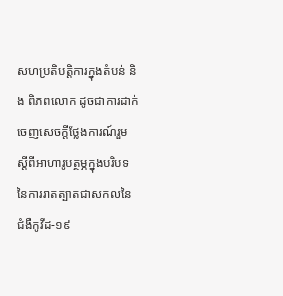សហប្រតិបត្តិការក្នុងតំបន់ និង ពិភពលោក ដូចជាការដាក់ចេញសេចក្តីថ្លែងការណ៍រួមស្តីពីអាហារូបត្ថម្ភក្នុងបរិបទនៃការរាតត្បាតជាសកលនៃ ជំងឺកូវីដ-១៩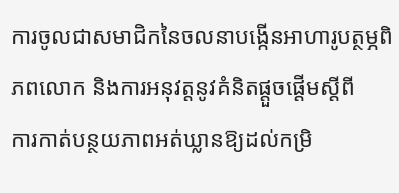ការចូលជាសមាជិកនៃចលនាបង្កើនអាហារូបត្ថម្ភពិភពលោក និងការអនុវត្តនូវគំនិតផ្តួចផ្តើមស្តីពី
ការកាត់បន្ថយភាពអត់ឃ្លានឱ្យដល់កម្រិ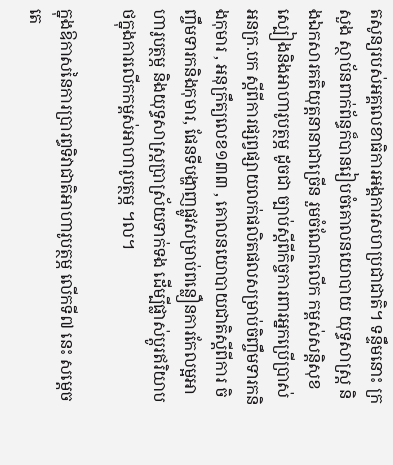តសូន្យរបស់អគ្គលេខាធិការអង្គការសហប្រជាជាតិ។ ទន្ទឹមនោះ ក្រសួង ស្ថាប័នពាក់ព័ន្ធក៏បានរៀបចំគោលនយោបាយ យុទ្ធសាស្ត្រ និងឯកសារគតិយុត្តនានាជាច្រើន រួមចំណែកលើក កម្ពស់សន្តិសុខស្បៀងនិងអាហារូបត្ថម្ភ ដូចជា ច្បាប់ស្តីពីកិច្ចការពារអ្នកប្រើប្រាស់ អនក្រ.បក ស្តីពីការផ្សព្វផ្សាយលក់ផលិតផលសម្រាប់ចិញ្ចឹមទារកនិងកុមារ , អនុក្រឹត្យលេខ១៣៣ , គោលនយោបាយជាតិស្តីពីការ ចិញ្ចឹមទារកនិងកុមារ, ផែនទីបង្ហាញផ្លូវសម្រាប់ពន្លឿនការកែលម្អអាហារូបត្ថម្ភ និងយុទ្ធសាស្ត្រប្រាស្រ័យទាក់ទង ដើម្បីផ្លាស់ប្តូរឥរិយាបថក្នុងការលើកកម្ពស់អាហារូបត្ថម្ភ ។ល។

ក្នុងឱកាសនៃការប្រារព្ធទិវាជាតិអាហារូបត្ថម្ភ លើកទី៧ នេះ សម្តេចតេ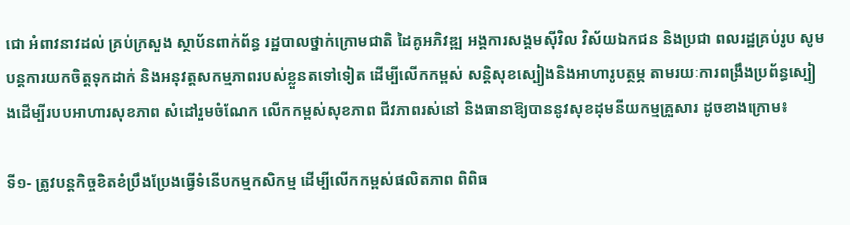ជោ អំពាវនាវដល់ គ្រប់ក្រសួង ស្ថាប័នពាក់ព័ន្ធ រដ្ឋបាលថ្នាក់ក្រោមជាតិ ដៃគូអភិវឌ្ឍ អង្គការសង្គមស៊ីវិល វិស័យឯកជន និងប្រជា ពលរដ្ឋគ្រប់រូប សូមបន្តការយកចិត្តទុកដាក់ និងអនុវត្តសកម្មភាពរបស់ខ្លួនតទៅទៀត ដើម្បីលើកកម្ពស់ សន្តិសុខស្បៀងនិងអាហារូបត្ថម្ភ តាមរយៈការពង្រឹងប្រព័ន្ធស្បៀងដើម្បីរបបអាហារសុខភាព សំដៅរួមចំណែក លើកកម្ពស់សុខភាព ជីវភាពរស់នៅ និងធានាឱ្យបាននូវសុខដុមនីយកម្មគ្រួសារ ដូចខាងក្រោម៖

ទី១- ត្រូវបន្តកិច្ចខិតខំប្រឹងប្រែងធ្វើទំនើបកម្មកសិកម្ម ដើម្បីលើកកម្ពស់ផលិតភាព ពិពិធ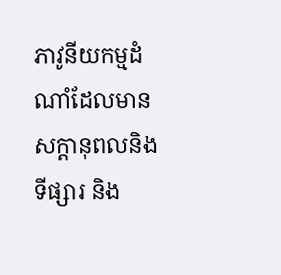ភាវូនីយកម្មដំណាំដែលមានសក្តានុពលនិងទីផ្សារ និង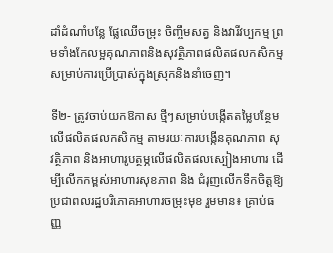ដាំដំណាំបន្លែ ផ្លែឈើចម្រុះ ចិញ្ចឹមសត្វ និងវារីវប្បកម្ម ព្រមទាំងកែលម្អគុណភាពនិងសុវត្ថិភាពផលិតផលកសិកម្មសម្រាប់ការប្រើប្រាស់ក្នុងស្រុកនិងនាំចេញ។

ទី២- ត្រូវចាប់យកឱកាស ថ្មីៗសម្រាប់បង្កើតតម្លៃបន្ថែមលើផលិតផលកសិកម្ម តាមរយៈការបង្កើនគុណភាព សុវត្ថិភាព និងអាហារូបត្ថម្ភលើផលិតផលស្បៀងអាហារ ដើម្បីលើកកម្ពស់អាហារសុខភាព និង ជំរុញលើកទឹកចិត្តឱ្យប្រជាពលរដ្ឋបរិភោគអាហារចម្រុះមុខ រួមមាន៖ គ្រាប់ធញ្ញ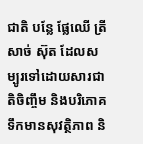ជាតិ បន្លែ ផ្លែឈើ ត្រី សាច់ ស៊ុត ដែលសម្បូរទៅដោយសារជាតិចិញ្ចឹម និងបរិភោគទឹកមានសុវត្ថិភាព និ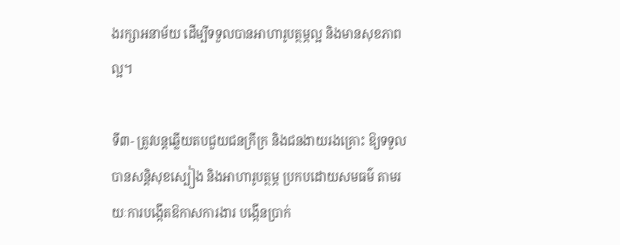ងរក្សាអនាម័យ ដើម្បីទទួលបានអាហារូបត្ថម្ភល្អ និងមានសុខភាពល្អ។

ទី៣- ត្រូវបន្តឆ្លើយតបជួយជនក្រីក្រ និងជនងាយរងគ្រោះ ឱ្យទទួលបានសន្តិសុខស្បៀង និងអាហារូបត្ថម្ភ ប្រកបដោយសមធម៌ តាមរយៈការបង្កើតឱកាសការងារ បង្កើនប្រាក់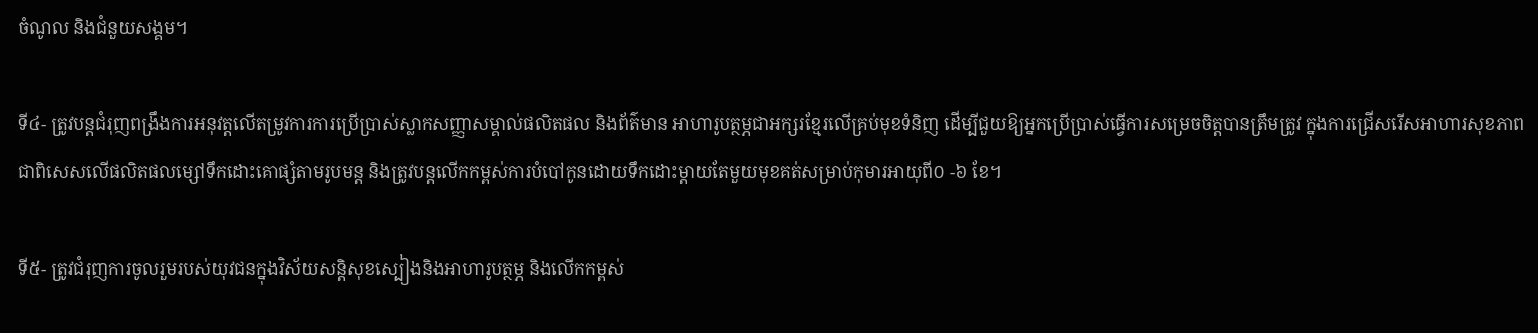ចំណូល និងជំនួយសង្គម។

ទី៤- ត្រូវបន្តជំរុញពង្រឹងការអនុវត្តលើតម្រូវការការប្រើប្រាស់ស្លាកសញ្ញាសម្គាល់ផលិតផល និងព័ត៌មាន អាហារូបត្ថម្ភជាអក្សរខ្មែរលើគ្រប់មុខទំនិញ ដើម្បីជួយឱ្យអ្នកប្រើប្រាស់ធ្វើការសម្រេចចិត្តបានត្រឹមត្រូវ ក្នុងការជ្រើសរើសអាហារសុខភាព ជាពិសេសលើផលិតផលម្សៅទឹកដោះគោផ្សំតាមរូបមន្ត និងត្រូវបន្តលើកកម្ពស់ការបំបៅកូនដោយទឹកដោះម្តាយតែមួយមុខគត់សម្រាប់កុមារអាយុពី០ -៦ ខែ។

ទី៥- ត្រូវជំរុញការចូលរួមរបស់យុវជនក្នុងវិស័យសន្តិសុខស្បៀងនិងអាហារូបត្ថម្ភ និងលើកកម្ពស់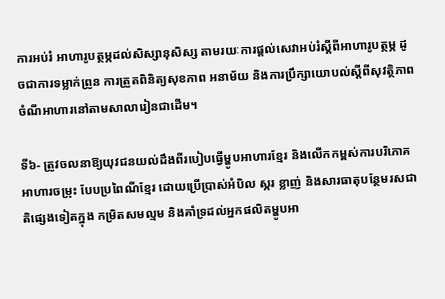ការអប់រំ អាហារូបត្ថម្ភដល់សិស្សានុសិស្ស តាមរយៈការផ្តល់សេវាអប់រំស្តីពីអាហារូបត្ថម្ភ ដូចជាការទម្លាក់ព្រូន ការត្រួតពិនិត្យសុខភាព អនាម័យ និងការប្រឹក្សាយោបល់ស្តីពីសុវត្ថិភាពចំណីអាហារនៅតាមសាលារៀនជាដើម។

ទី៦- ត្រូវចលនាឱ្យយុវជនយល់ដឹងពីរបៀបធ្វើម្ហូបអាហារខ្មែរ និងលើកកម្ពស់ការបរិភោគអាហារចម្រុះ បែបប្រពៃណីខ្មែរ ដោយប្រើប្រាស់អំបិល ស្ករ ខ្លាញ់ និងសារធាតុបន្ថែមរសជាតិផ្សេងទៀតក្នុង កម្រិតសមល្មម និងគាំទ្រដល់អ្នកផលិតម្ហូបអា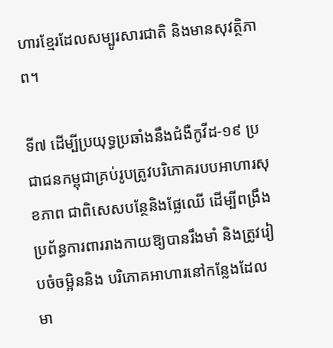ហារខ្មែរដែលសម្បូរសារជាតិ និងមានសុវត្ថិភាព។

ទី៧ ដើម្បីប្រយុទ្ធប្រឆាំងនឹងជំងឺកូវីដ-១៩ ប្រជាជនកម្ពុជាគ្រប់រូបត្រូវបរិភោគរបបអាហារសុខភាព ជាពិសេសបន្ថែនិងផ្លែឈើ ដើម្បីពង្រឹងប្រព័ន្ធការពាររាងកាយឱ្យបានរឹងមាំ និងត្រូវរៀបចំចម្អិននិង បរិភោគអាហារនៅកន្លែងដែលមា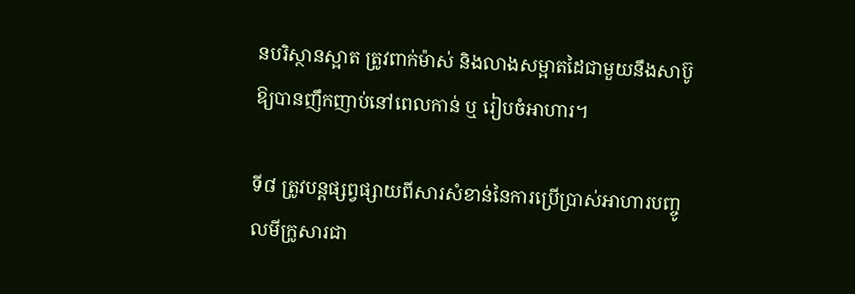នបរិស្ថានស្អាត ត្រូវពាក់ម៉ាស់ និងលាងសម្អាតដៃជាមួយនឹងសាប៊ូ ឱ្យបានញឹកញាប់នៅពេលកាន់ ឬ រៀបចំអាហារ។

ទី៨ ត្រូវបន្តផ្សព្វផ្សាយពីសារសំខាន់នៃការប្រើប្រាស់អាហារបញ្ចូលមីក្រូសារជា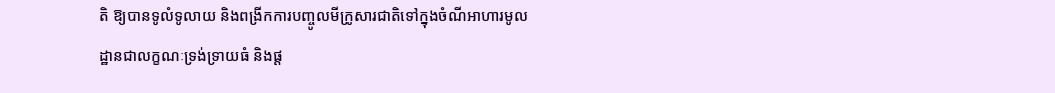តិ ឱ្យបានទូលំទូលាយ និងពង្រីកការបញ្ចូលមីក្រូសារជាតិទៅក្នុងចំណីអាហារមូលដ្ឋានជាលក្ខណៈទ្រង់ទ្រាយធំ និងផ្ត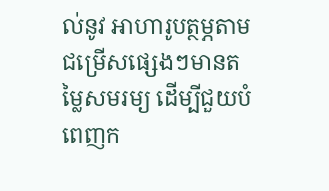ល់នូវ អាហារូបត្ថម្ភតាមជម្រើសផ្សេងៗមានតម្លៃសមរម្យ ដើម្បីជួយបំពេញក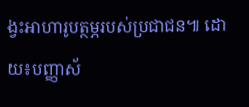ង្វះអាហារូបត្ថម្ភរបស់ប្រជាជន៕ ដោយ៖បញ្ញាស័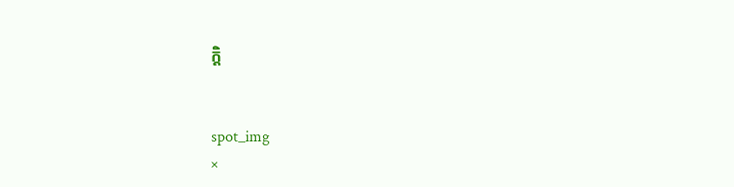ក្តិ


spot_img
×